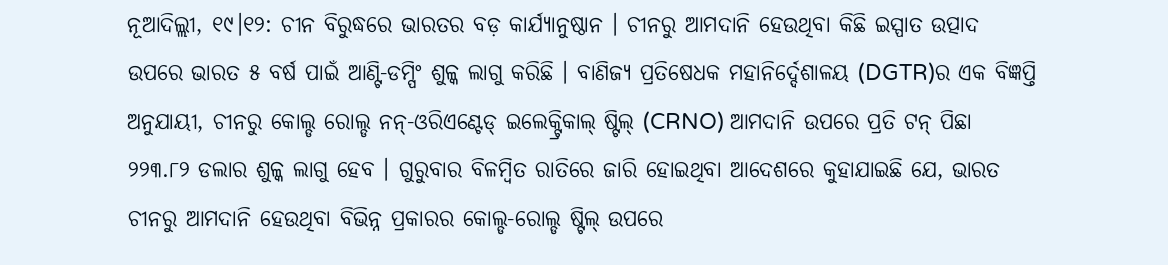ନୂଆଦିଲ୍ଲୀ, ୧୯।୧୨: ଚୀନ ବିରୁଦ୍ଧରେ ଭାରତର ବଡ଼ କାର୍ଯ୍ୟାନୁଷ୍ଠାନ । ଚୀନରୁ ଆମଦାନି ହେଉଥିବା କିଛି ଇସ୍ପାତ ଉତ୍ପାଦ ଉପରେ ଭାରତ ୫ ବର୍ଷ ପାଇଁ ଆଣ୍ଟି-ଡମ୍ପିଂ ଶୁଳ୍କ ଲାଗୁ କରିଛି । ବାଣିଜ୍ୟ ପ୍ରତିଷେଧକ ମହାନିର୍ଦ୍ଦେଶାଳୟ (DGTR)ର ଏକ ବିଜ୍ଞପ୍ତି ଅନୁଯାୟୀ, ଚୀନରୁ କୋଲ୍ଡ ରୋଲ୍ଡ ନନ୍-ଓରିଏଣ୍ଟେଡ୍ ଇଲେକ୍ଟ୍ରିକାଲ୍ ଷ୍ଟିଲ୍ (CRNO) ଆମଦାନି ଉପରେ ପ୍ରତି ଟନ୍ ପିଛା ୨୨୩.୮୨ ଡଲାର ଶୁଳ୍କ ଲାଗୁ ହେବ । ଗୁରୁବାର ବିଳମ୍ବିତ ରାତିରେ ଜାରି ହୋଇଥିବା ଆଦେଶରେ କୁହାଯାଇଛି ଯେ, ଭାରତ ଚୀନରୁ ଆମଦାନି ହେଉଥିବା ବିଭିନ୍ନ ପ୍ରକାରର କୋଲ୍ଡ-ରୋଲ୍ଡ ଷ୍ଟିଲ୍ ଉପରେ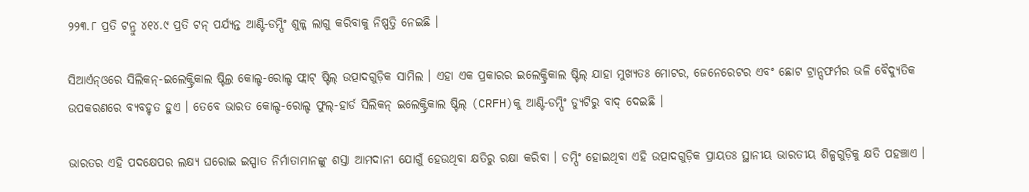୨୨୩.୮ ପ୍ରତି ଟନ୍ରୁ ୪୧୪.୯ ପ୍ରତି ଟନ୍ ପର୍ଯ୍ୟନ୍ତ ଆଣ୍ଟି-ଡମ୍ପିଂ ଶୁଳ୍କ ଲାଗୁ କରିବାକୁ ନିଷ୍ପତ୍ତି ନେଇଛି ।

ସିଆର୍ଏନ୍ଓରେ ସିଲିକନ୍-ଇଲେକ୍ଟ୍ରିକାଲ ଷ୍ଟିଲ୍ର କୋଲ୍ଡ-ରୋଲ୍ଡ ଫ୍ଲାଟ୍ ଷ୍ଟିଲ୍ ଉତ୍ପାଦଗୁଡ଼ିକ ସାମିଲ । ଏହା ଏକ ପ୍ରକାରର ଇଲେକ୍ଟ୍ରିକାଲ ଷ୍ଟିଲ୍ ଯାହା ମୁଖ୍ୟତଃ ମୋଟର, ଜେନେରେଟର ଏବଂ ଛୋଟ ଟ୍ରାନ୍ସଫର୍ମର ଭଳି ବୈଦ୍ୟୁତିକ ଉପକରଣରେ ବ୍ୟବହୃତ ହୁଏ । ତେବେ ଭାରତ କୋଲ୍ଡ-ରୋଲ୍ଡ ଫୁଲ୍-ହାର୍ଡ ସିଲିକନ୍ ଇଲେକ୍ଟ୍ରିକାଲ ଷ୍ଟିଲ୍ (CRFH)କୁ ଆଣ୍ଟି-ଡମ୍ପିଂ ଡ୍ୟୁଟିରୁ ବାଦ୍ ଦେଇଛି ।

ଭାରତର ଏହି ପଦକ୍ଷେପର ଲକ୍ଷ୍ୟ ଘରୋଇ ଇସ୍ପାତ ନିର୍ମାତାମାନଙ୍କୁ ଶସ୍ତା ଆମଦାନୀ ଯୋଗୁଁ ହେଉଥିବା କ୍ଷତିରୁ ରକ୍ଷା କରିବା । ଡମ୍ପିଂ ହୋଇଥିବା ଏହି ଉତ୍ପାଦଗୁଡ଼ିକ ପ୍ରାୟତଃ ସ୍ଥାନୀୟ ଭାରତୀୟ ଶିଳ୍ପଗୁଡ଼ିକୁ କ୍ଷତି ପହଞ୍ଚାଏ ।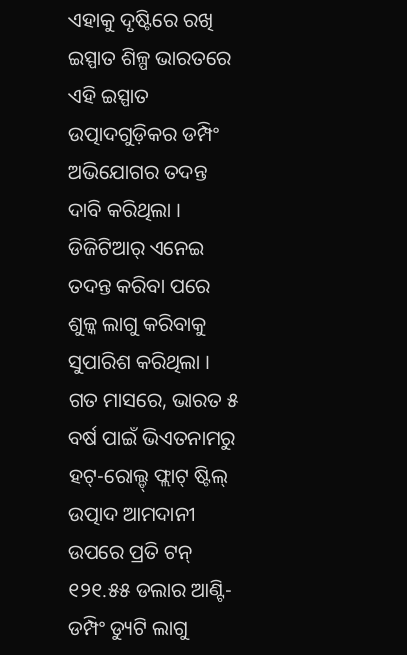ଏହାକୁ ଦୃଷ୍ଟିରେ ରଖି ଇସ୍ପାତ ଶିଳ୍ପ ଭାରତରେ ଏହି ଇସ୍ପାତ ଉତ୍ପାଦଗୁଡ଼ିକର ଡମ୍ପିଂ ଅଭିଯୋଗର ତଦନ୍ତ ଦାବି କରିଥିଲା । ଡିଜିଟିଆର୍ ଏନେଇ ତଦନ୍ତ କରିବା ପରେ ଶୁଳ୍କ ଲାଗୁ କରିବାକୁ ସୁପାରିଶ କରିଥିଲା । ଗତ ମାସରେ, ଭାରତ ୫ ବର୍ଷ ପାଇଁ ଭିଏତନାମରୁ ହଟ୍-ରୋଲ୍ଡ୍ ଫ୍ଲାଟ୍ ଷ୍ଟିଲ୍ ଉତ୍ପାଦ ଆମଦାନୀ ଉପରେ ପ୍ରତି ଟନ୍ ୧୨୧.୫୫ ଡଲାର ଆଣ୍ଟି-ଡମ୍ପିଂ ଡ୍ୟୁଟି ଲାଗୁ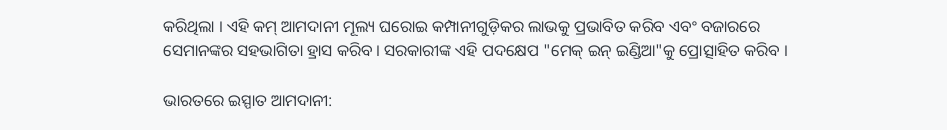କରିଥିଲା । ଏହି କମ୍ ଆମଦାନୀ ମୂଲ୍ୟ ଘରୋଇ କମ୍ପାନୀଗୁଡ଼ିକର ଲାଭକୁ ପ୍ରଭାବିତ କରିବ ଏବଂ ବଜାରରେ ସେମାନଙ୍କର ସହଭାଗିତା ହ୍ରାସ କରିବ । ସରକାରୀଙ୍କ ଏହି ପଦକ୍ଷେପ "ମେକ୍ ଇନ୍ ଇଣ୍ଡିଆ"କୁ ପ୍ରୋତ୍ସାହିତ କରିବ ।

ଭାରତରେ ଇସ୍ପାତ ଆମଦାନୀ: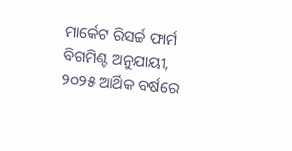ମାର୍କେଟ ରିସର୍ଚ୍ଚ ଫାର୍ମ ବିଗମିଣ୍ଟ ଅନୁଯାୟୀ, ୨୦୨୫ ଆର୍ଥିକ ବର୍ଷରେ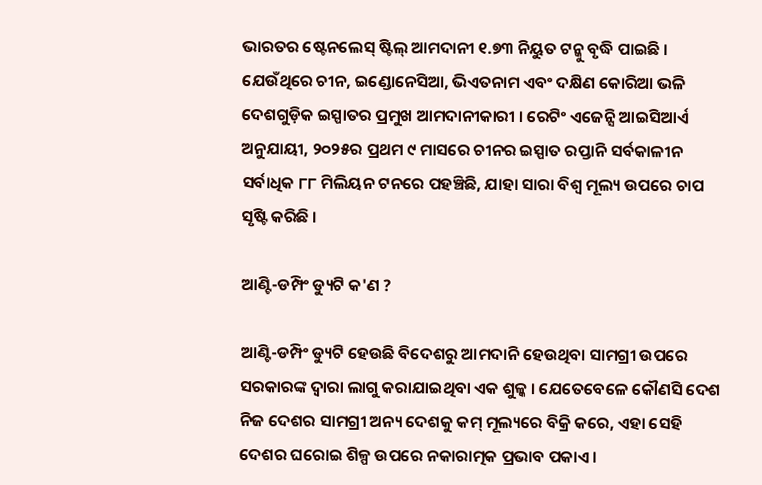ଭାରତର ଷ୍ଟେନଲେସ୍ ଷ୍ଟିଲ୍ ଆମଦାନୀ ୧.୭୩ ନିୟୁତ ଟନ୍କୁ ବୃଦ୍ଧି ପାଇଛି । ଯେଉଁଥିରେ ଚୀନ, ଇଣ୍ଡୋନେସିଆ, ଭିଏତନାମ ଏବଂ ଦକ୍ଷିଣ କୋରିଆ ଭଳି ଦେଶଗୁଡ଼ିକ ଇସ୍ପାତର ପ୍ରମୁଖ ଆମଦାନୀକାରୀ । ରେଟିଂ ଏଜେନ୍ସି ଆଇସିଆର୍ଏ ଅନୁଯାୟୀ, ୨୦୨୫ର ପ୍ରଥମ ୯ ମାସରେ ଚୀନର ଇସ୍ପାତ ରପ୍ତାନି ସର୍ବକାଳୀନ ସର୍ବାଧିକ ୮୮ ମିଲିୟନ ଟନରେ ପହଞ୍ଚିଛି, ଯାହା ସାରା ବିଶ୍ୱ ମୂଲ୍ୟ ଉପରେ ଚାପ ସୃଷ୍ଟି କରିଛି ।

ଆଣ୍ଟି-ଡମ୍ପିଂ ଡ୍ୟୁଟି କ'ଣ ?

ଆଣ୍ଟି-ଡମ୍ପିଂ ଡ୍ୟୁଟି ହେଉଛି ବିଦେଶରୁ ଆମଦାନି ହେଉଥିବା ସାମଗ୍ରୀ ଉପରେ ସରକାରଙ୍କ ଦ୍ୱାରା ଲାଗୁ କରାଯାଇଥିବା ଏକ ଶୁଳ୍କ । ଯେତେବେଳେ କୌଣସି ଦେଶ ନିଜ ଦେଶର ସାମଗ୍ରୀ ଅନ୍ୟ ଦେଶକୁ କମ୍ ମୂଲ୍ୟରେ ବିକ୍ରି କରେ, ଏହା ସେହି ଦେଶର ଘରୋଇ ଶିଳ୍ପ ଉପରେ ନକାରାତ୍ମକ ପ୍ରଭାବ ପକାଏ ।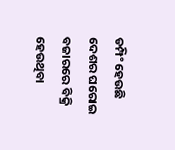ଡମ୍ପିଂ ହେଉଛି ଦେଶର ଘରୋଇ ବଜାରରେ ବିକ୍ରି ହେଉଥିବା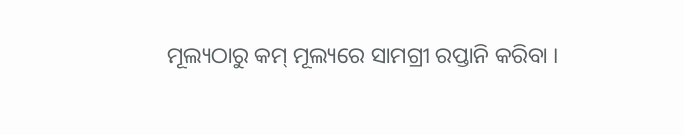ମୂଲ୍ୟଠାରୁ କମ୍ ମୂଲ୍ୟରେ ସାମଗ୍ରୀ ରପ୍ତାନି କରିବା ।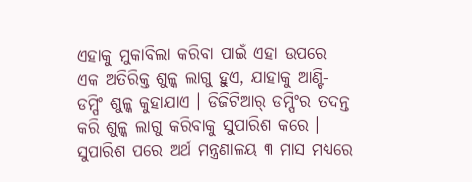ଏହାକୁ ମୁକାବିଲା କରିବା ପାଇଁ ଏହା ଉପରେ ଏକ ଅତିରିକ୍ତ ଶୁଳ୍କ ଲାଗୁ ହୁଏ, ଯାହାକୁ ଆଣ୍ଟି-ଡମ୍ପିଂ ଶୁଳ୍କ କୁହାଯାଏ । ଡିଜିଟିଆର୍ ଡମ୍ପିଂର ତଦନ୍ତ କରି ଶୁଳ୍କ ଲାଗୁ କରିବାକୁ ସୁପାରିଶ କରେ । ସୁପାରିଶ ପରେ ଅର୍ଥ ମନ୍ତ୍ରଣାଳୟ ୩ ମାସ ମଧ୍ୟରେ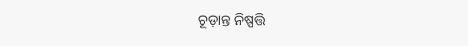ଚୂଡ଼ାନ୍ତ ନିଷ୍ପତ୍ତି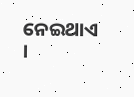ନେଇଥାଏ ।